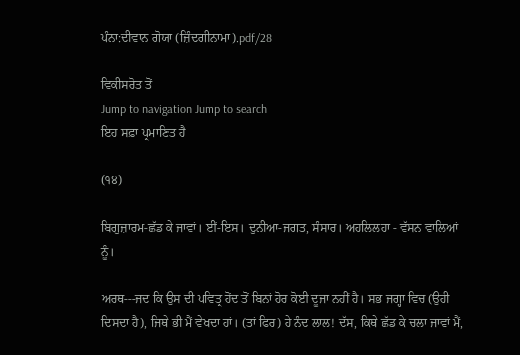ਪੰਨਾ:ਦੀਵਾਨ ਗੋਯਾ (ਜ਼ਿੰਦਗੀਨਾਮਾ).pdf/28

ਵਿਕੀਸਰੋਤ ਤੋਂ
Jump to navigation Jump to search
ਇਹ ਸਫ਼ਾ ਪ੍ਰਮਾਣਿਤ ਹੈ

(੧੪)

ਬਿਗੁਜ਼ਾਰਮ-ਛੱਡ ਕੇ ਜਾਵਾਂ। ਈਂ-ਇਸ। ਦੁਨੀਆ-ਜਗਤ, ਸੰਸਾਰ। ਅਹਲਿਲਹਾ - ਵੱਸਨ ਵਾਲਿਆਂ ਨੂੰ।

ਅਰਥ---ਜਦ ਕਿ ਉਸ ਦੀ ਪਵਿਤ੍ਰ ਹੋਂਦ ਤੋਂ ਬਿਨਾਂ ਹੋਰ ਕੋਈ ਦੂਜਾ ਨਹੀਂ ਹੈ। ਸਭ ਜਗ੍ਹਾ ਵਿਚ (ਉਹੀ ਦਿਸਦਾ ਹੈ), ਜਿਥੇ ਭੀ ਮੈਂ ਵੇਖਦਾ ਹਾਂ। (ਤਾਂ ਫਿਰ) ਹੇ ਨੰਦ ਲਾਲ! ਦੱਸ, ਕਿਥੇ ਛੱਡ ਕੇ ਚਲਾ ਜਾਵਾਂ ਮੈਂ,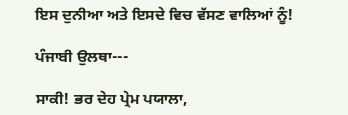ਇਸ ਦੁਨੀਆ ਅਤੇ ਇਸਦੇ ਵਿਚ ਵੱਸਣ ਵਾਲਿਆਂ ਨੂੰ!

ਪੰਜਾਬੀ ਉਲਥਾ---

ਸਾਕੀ! ਭਰ ਦੇਹ ਪ੍ਰੇਮ ਪਯਾਲਾ,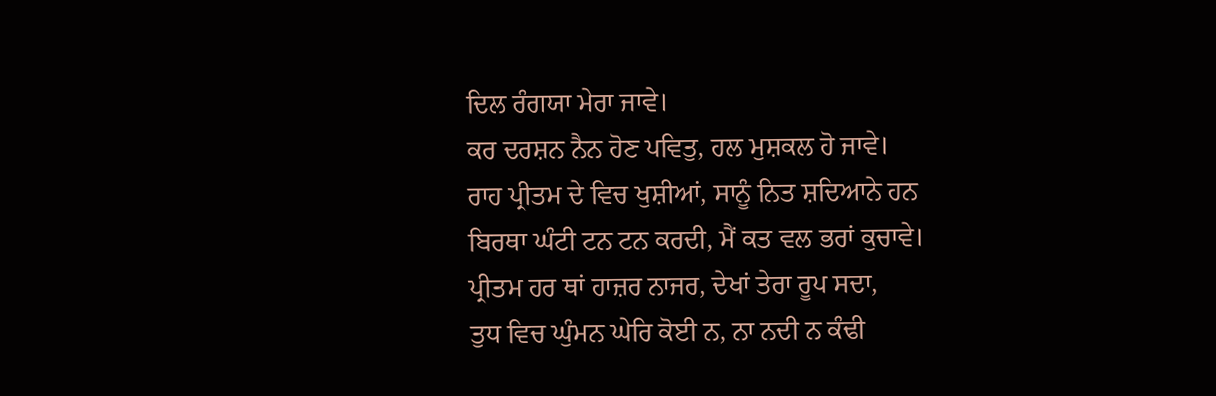ਦਿਲ ਰੰਗਯਾ ਮੇਰਾ ਜਾਵੇ।
ਕਰ ਦਰਸ਼ਨ ਨੈਨ ਹੋਣ ਪਵਿਤੁ, ਹਲ ਮੁਸ਼ਕਲ ਹੋ ਜਾਵੇ।
ਰਾਹ ਪ੍ਰੀਤਮ ਦੇ ਵਿਚ ਖੁਸ਼ੀਆਂ, ਸਾਨੂੰ ਨਿਤ ਸ਼ਦਿਆਨੇ ਹਨ
ਬਿਰਥਾ ਘੰਟੀ ਟਨ ਟਨ ਕਰਦੀ, ਮੈਂ ਕਤ ਵਲ ਭਰਾਂ ਕੁਚਾਵੇ।
ਪ੍ਰੀਤਮ ਹਰ ਥਾਂ ਹਾਜ਼ਰ ਨਾਜਰ, ਦੇਖਾਂ ਤੇਰਾ ਰੂਪ ਸਦਾ,
ਤੁਧ ਵਿਚ ਘੁੰਮਨ ਘੇਰਿ ਕੋਈ ਨ, ਨਾ ਨਦੀ ਨ ਕੰਢੀ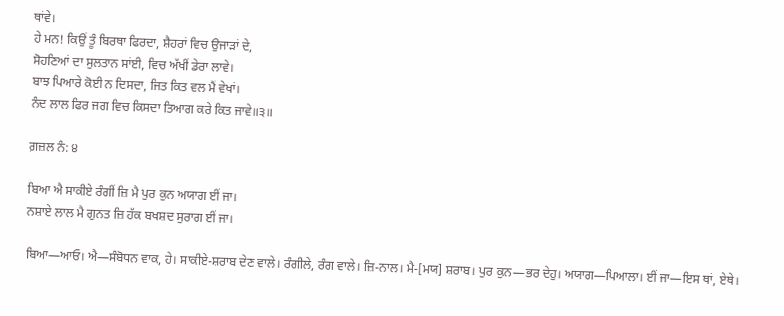ਥਾਂਵੇ।
ਹੇ ਮਨ! ਕਿਉਂ ਤੂੰ ਬਿਰਥਾ ਫਿਰਦਾ, ਸ਼ੈਹਰਾਂ ਵਿਚ ਉਜਾੜਾਂ ਦੇ,
ਸੋਹਣਿਆਂ ਦਾ ਸੁਲਤਾਨ ਸਾਂਈ, ਵਿਚ ਅੱਖੀਂ ਡੇਰਾ ਲਾਵੇ।
ਬਾਝ ਪਿਆਰੇ ਕੋਈ ਨ ਦਿਸਦਾ, ਜਿਤ ਕਿਤ ਵਲ ਮੈਂ ਵੇਖਾਂ।
ਨੰਦ ਲਾਲ ਫਿਰ ਜਗ ਵਿਚ ਕਿਸਦਾ ਤਿਆਗ ਕਰੇ ਕਿਤ ਜਾਵੇ॥੩॥

ਗ਼ਜ਼ਲ ਨੰ: ੪

ਬਿਆ ਐ ਸਾਕੀਏ ਰੰਗੀਂ ਜ਼ਿ ਮੈ ਪੁਰ ਕੁਨ ਅਯਾਗ ਈਂ ਜਾ।
ਨਸ਼ਾਏ ਲਾਲ ਮੈ ਗੁਨਤ ਜ਼ਿ ਹੱਕ ਬਖਸ਼ਦ ਸੁਰਾਗ ਈਂ ਜਾ।

ਬਿਆ—ਆਓ। ਐ—ਸੰਬੋਧਨ ਵਾਕ, ਹੇ। ਸਾਕੀਏ-ਸ਼ਰਾਬ ਦੇਣ ਵਾਲੇ। ਰੰਗੀਲੇ, ਰੰਗ ਵਾਲੇ। ਜ਼ਿ-ਨਾਲ। ਮੈ-[ਮਯ] ਸ਼ਰਾਬ। ਪੁਰ ਕੁਨ—ਭਰ ਦੇਹੁ। ਅਯਾਗ—ਪਿਆਲਾ। ਈਂ ਜਾ—ਇਸ ਥਾਂ, ਏਥੇ।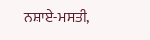ਨਸ਼ਾਏ-ਮਸਤੀ,